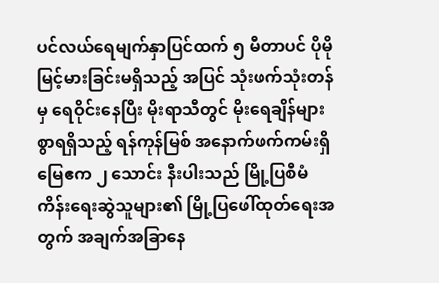ပင်လယ်ရေမျက်နှာပြင်ထက် ၅ မီတာပင် ပိုမိုမြင့်မားခြင်းမရှိသည့် အပြင် သုံးဖက်သုံးတန်မှ ရေဝိုင်းနေပြီး မိုးရာသီတွင် မိုးရေချိန်များစွာရရှိသည့် ရန်ကုန်မြစ် အနောက်ဖက်ကမ်းရှိ မြေဧက ၂ သောင်း နီးပါးသည် မြို့ပြစီမံကိန်းရေးဆွဲသူများ၏ မြို့ပြဖေါ်ထုတ်ရေးအတွက် အချက်အခြာနေ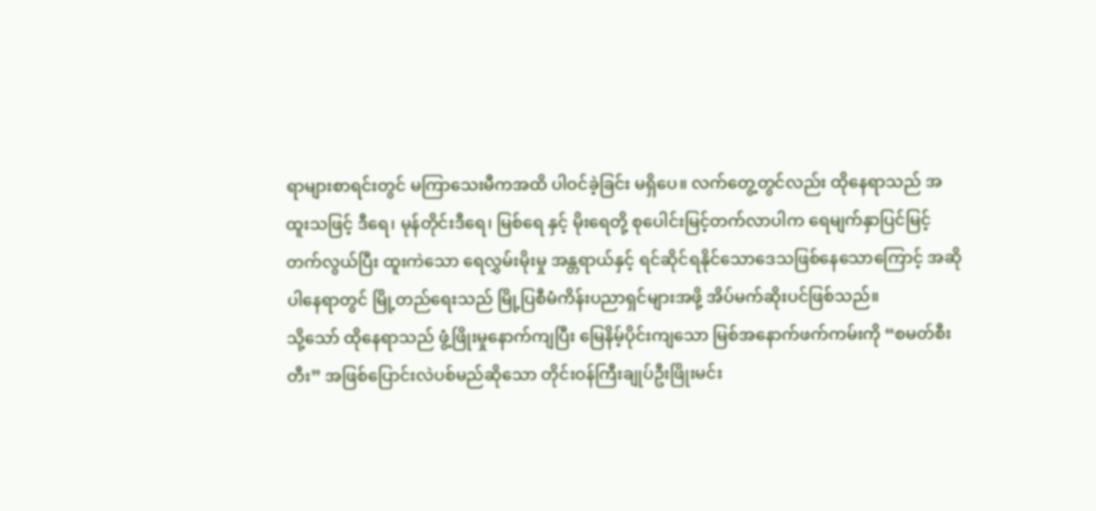ရာများစာရင်းတွင် မကြာသေးမီကအထိ ပါဝင်ခဲ့ခြင်း မရှိပေ။ လက်တွေ့တွင်လည်း ထိုနေရာသည် အထူးသဖြင့် ဒီရေ၊ မုန်တိုင်းဒီရေ၊ မြစ်ရေ နှင့် မိုးရေတို့ စုပေါင်းမြင့်တက်လာပါက ရေမျက်နှာပြင်မြင့်တက်လွယ်ပြီး ထူးကဲသော ရေလွှမ်းမိုးမှု အန္တရာယ်နှင့် ရင်ဆိုင်ရနိုင်သောဒေသဖြစ်နေသောကြောင့် အဆိုပါနေရာတွင် မြို့တည်ရေးသည် မြို့ပြစီမံကိန်းပညာရှင်များအဖို့ အိပ်မက်ဆိုးပင်ဖြစ်သည်။
သို့သော် ထိုနေရာသည် ဖွံ့ဖြိုးမှုနောက်ကျပြီး မြေနိမ့်ပိုင်းကျသော မြစ်အနောက်ဖက်ကမ်းကို “စမတ်စီးတီး” အဖြစ်ပြောင်းလဲပစ်မည်ဆိုသော တိုင်းဝန်ကြီးချုပ်ဦးဖြိုးမင်း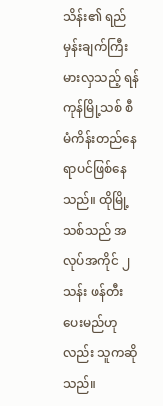သိန်း၏ ရည်မှန်းချက်ကြီးမားလှသည့် ရန်ကုန်မြို့သစ် စီမံကိန်းတည်နေရာပင်ဖြစ်နေသည်။ ထိုမြို့သစ်သည် အလုပ်အကိုင် ၂ သန်း ဖန်တီးပေးမည်ဟုလည်း သူကဆိုသည်။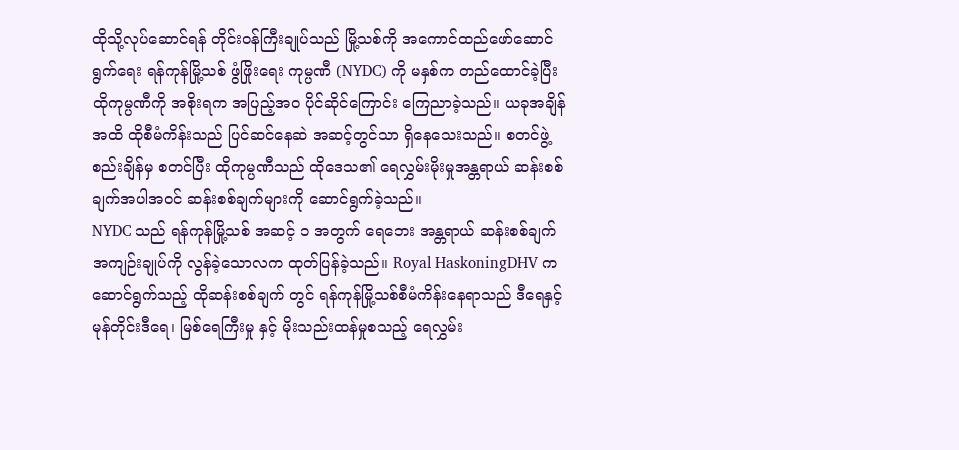ထိုသို့လုပ်ဆောင်ရန် တိုင်းဝန်ကြီးချုပ်သည် မြို့သစ်ကို အကောင်ထည်ဖော်ဆောင်ရွက်ရေး ရန်ကုန်မြို့သစ် ဖွံဖြိုးရေး ကုမ္ပဏီ (NYDC) ကို မနှစ်က တည်ထောင်ခဲ့ပြီး ထိုကုမ္ပဏီကို အစိုးရက အပြည့်အ၀ ပိုင်ဆိုင်ကြောင်း ကြေညာခဲ့သည်။ ယခုအချိန်အထိ ထိုစီမံကိန်းသည် ပြင်ဆင်နေဆဲ အဆင့်တွင်သာ ရှိနေသေးသည်။ စတင်ဖွဲ့စည်းချိန်မှ စတင်ပြီး ထိုကုမ္ပဏီသည် ထိုဒေသ၏ ရေလွှမ်းမိုးမှုအန္တရာယ် ဆန်းစစ်ချက်အပါအဝင် ဆန်းစစ်ချက်များကို ဆောင်ရွက်ခဲ့သည်။
NYDC သည် ရန်ကုန်မြို့သစ် အဆင့် ၁ အတွက် ရေဘေး အန္တရာယ် ဆန်းစစ်ချက် အကျဉ်းချုပ်ကို လွန်ခဲ့သောလက ထုတ်ပြန်ခဲ့သည်။ Royal HaskoningDHV ကဆောင်ရွက်သည့် ထိုဆန်းစစ်ချက် တွင် ရန်ကုန်မြို့သစ်စီမံကိန်းနေရာသည် ဒီရေနှင့် မုန်တိုင်းဒီရေ၊ မြစ်ရေကြီးမှု နှင့် မိုးသည်းထန်မှုစသည့် ရေလွှမ်း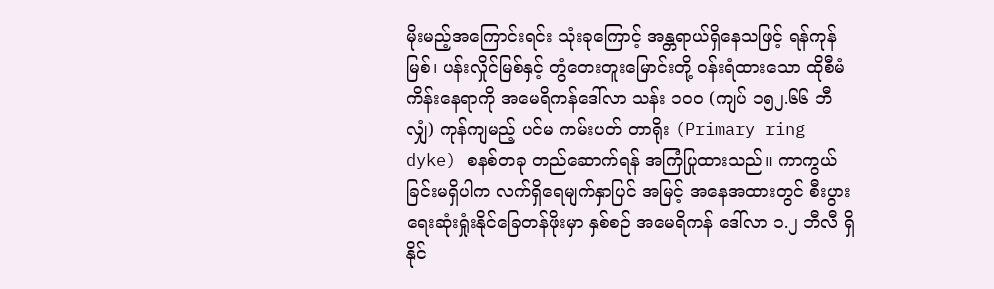မိုးမည့်အကြောင်းရင်း သုံးခုကြောင့် အန္တရာယ်ရှိနေသဖြင့် ရန်ကုန်မြစ်၊ ပန်းလှိုင်မြစ်နှင့် တွံတေးတူးမြောင်းတို့ ဝန်းရံထားသော ထိုစီမံကိန်းနေရာကို အမေရိကန်ဒေါ်လာ သန်း ၁၀၀ (ကျပ် ၁၅၂.၆၆ ဘီလျှံ) ကုန်ကျမည့် ပင်မ ကမ်းပတ် တာရိုး (Primary ring dyke) စနစ်တခု တည်ဆောက်ရန် အကြံပြုထားသည်။ ကာကွယ်ခြင်းမရှိပါက လက်ရှိရေမျက်နှာပြင် အမြင့် အနေအထားတွင် စီးပွားရေးဆုံးရှုံးနိုင်ခြေတန်ဖိုးမှာ နှစ်စဉ် အမေရိကန် ဒေါ်လာ ၁.၂ ဘီလီ ရှိနိုင်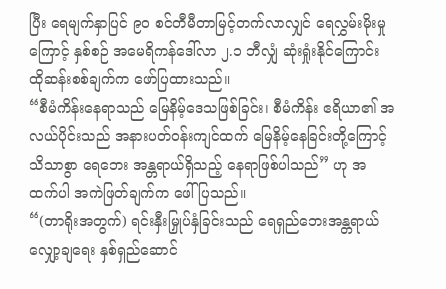ပြီး ရေမျက်နှာပြင် ၉၀ စင်တီမီတာမြင့်တက်လာလျှင် ရေလွှမ်းမိုးမှုကြောင့် နှစ်စဉ် အမေရိကန်ဒေါ်လာ ၂.၁ ဘီလျှံ ဆုံးရှုံးနိုင်ကြောင်း ထိုဆန်းစစ်ချက်က ဖော်ပြထားသည်။
“စီမံကိန်းနေရာသည် မြေနိမ့်ဒေသဖြစ်ခြင်း၊ စီမံကိန်း ဧရိယာ၏ အလယ်ပိုင်းသည် အနားပတ်ဝန်းကျင်ထက် မြေနိမ့်နေခြင်းတို့ကြောင့် သိသာစွာ ရေဘေး အန္တရာယ်ရှိသည့် နေရာဖြစ်ပါသည်” ဟု အထက်ပါ အကဲဖြတ်ချက်က ဖေါ်ပြသည်။
“(တာရိုးအတွက်) ရင်းနှီးမြှုပ်နှံခြင်းသည် ရေရှည်ဘေးအန္တရာယ်လျှော့ချရေး နှစ်ရှည်ဆောင်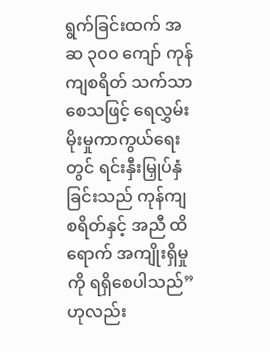ရွက်ခြင်းထက် အဆ ၃၀၀ ကျော် ကုန်ကျစရိတ် သက်သာစေသဖြင့် ရေလွှမ်းမိုးမှုကာကွယ်ရေးတွင် ရင်းနှီးမြှုပ်နှံခြင်းသည် ကုန်ကျစရိတ်နှင့် အညီ ထိရောက် အကျိုးရှိမှုကို ရရှိစေပါသည်” ဟုလည်း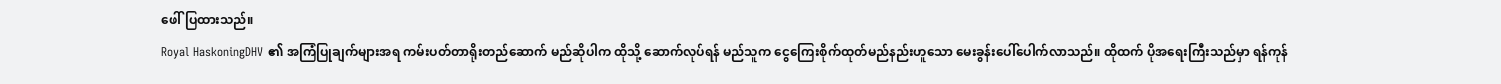ဖေါ်ပြထားသည်။
Royal HaskoningDHV ၏ အကြံပြုချက်များအရ ကမ်းပတ်တာရိုးတည်ဆောက် မည်ဆိုပါက ထိုသို့ ဆောက်လုပ်ရန် မည်သူက ငွေကြေးစိုက်ထုတ်မည်နည်းဟူသော မေးခွန်းပေါ်ပေါက်လာသည်။ ထိုထက် ပိုအရေးကြီးသည်မှာ ရန်ကုန်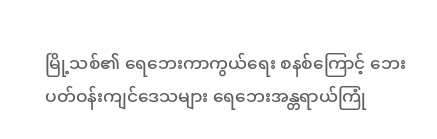မြို့သစ်၏ ရေဘေးကာကွယ်ရေး စနစ်ကြောင့် ဘေးပတ်ဝန်းကျင်ဒေသများ ရေဘေးအန္တရာယ်ကြုံ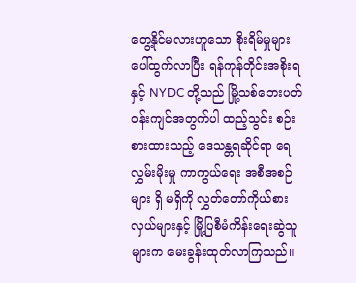တွေ့နိုင်မလားဟူသော စိုးရိမ်မှုများ ပေါ်ထွက်လာပြီး ရန်ကုန်တိုင်းအစိုးရနှင့် NYDC တို့သည် မြို့သစ်ဘေးပတ်ဝန်းကျင်အတွက်ပါ ထည့်သွင်း စဉ်းစားထားသည့် ဒေသန္တရဆိုင်ရာ ရေလွှမ်းမိုးမှု ကာကွယ်ရေး အစီအစဉ်များ ရှိ မရှိကို လွှတ်တော်ကိုယ်စားလှယ်များနှင့် မြို့ပြစီမံကိန်းရေးဆွဲသူများက မေးခွန်းထုတ်လာကြသည်။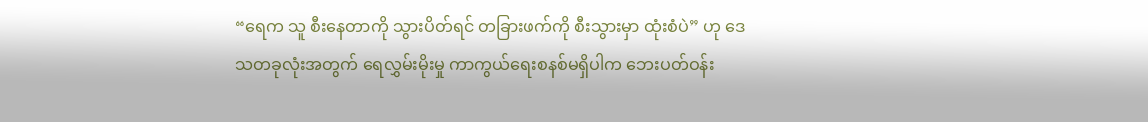“ရေက သူ စီးနေတာကို သွားပိတ်ရင် တခြားဖက်ကို စီးသွားမှာ ထုံးစံပဲ” ဟု ဒေသတခုလုံးအတွက် ရေလွှမ်းမိုးမှု ကာကွယ်ရေးစနစ်မရှိပါက ဘေးပတ်ဝန်း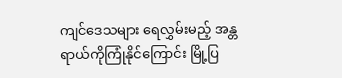ကျင်ဒေသများ ရေလွှမ်းမည့် အန္တရာယ်ကိုကြုံနိုင်ကြောင်း မြို့ပြ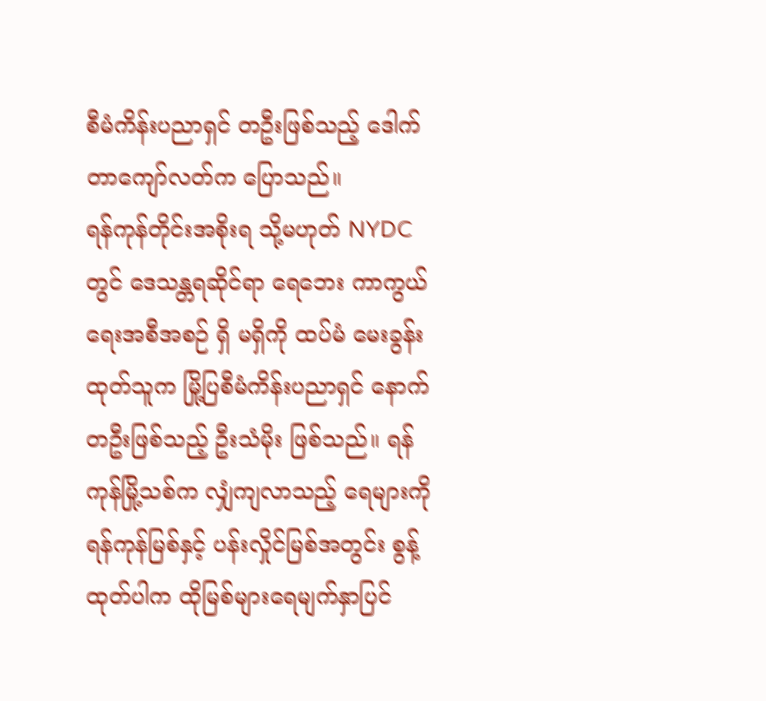စီမံကိန်းပညာရှင် တဦးဖြစ်သည့် ဒေါက်တာကျော်လတ်က ပြောသည်။
ရန်ကုန်တိုင်းအစိုးရ သို့မဟုတ် NYDC တွင် ဒေသန္တရဆိုင်ရာ ရေဘေး ကာကွယ်ရေးအစီအစဉ် ရှိ မရှိကို ထပ်မံ မေးခွန်းထုတ်သူက မြို့ပြစီမံကိန်းပညာရှင် နောက်တဦးဖြစ်သည့် ဦးသံမိုး ဖြစ်သည်။ ရန်ကုန်မြို့သစ်က လျှံကျလာသည့် ရေများကို ရန်ကုန်မြစ်နှင့် ပန်းလှိုင်မြစ်အတွင်း စွန့်ထုတ်ပါက ထိုမြစ်များရေမျက်နှာပြင်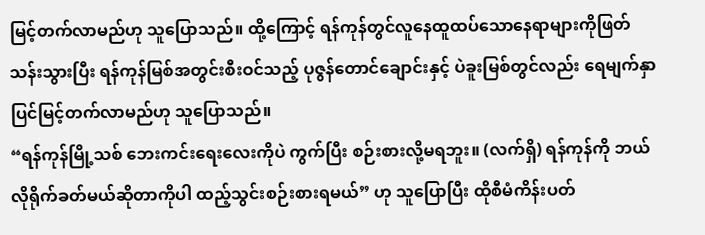မြင့်တက်လာမည်ဟု သူပြောသည်။ ထို့ကြောင့် ရန်ကုန်တွင်လူနေထူထပ်သောနေရာများကိုဖြတ်သန်းသွားပြီး ရန်ကုန်မြစ်အတွင်းစီးဝင်သည့် ပုဇွန်တောင်ချောင်းနှင့် ပဲခူးမြစ်တွင်လည်း ရေမျက်နှာပြင်မြင့်တက်လာမည်ဟု သူပြောသည်။
“ရန်ကုန်မြို့သစ် ဘေးကင်းရေးလေးကိုပဲ ကွက်ပြီး စဉ်းစားလို့မရဘူး။ (လက်ရှိ) ရန်ကုန်ကို ဘယ်လိုရိုက်ခတ်မယ်ဆိုတာကိုပါ ထည့်သွင်းစဉ်းစားရမယ်” ဟု သူပြောပြီး ထိုစီမံကိန်းပတ်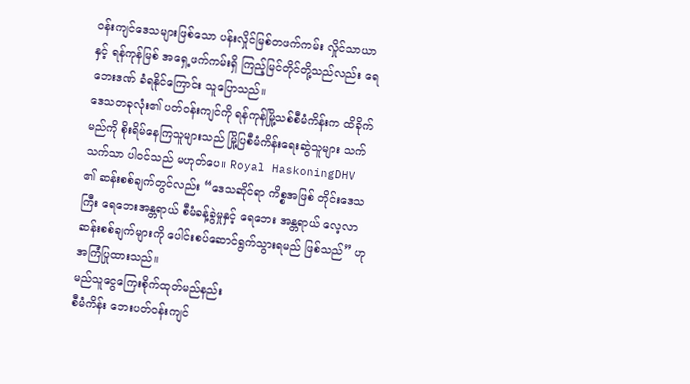ဝန်းကျင်ဒေသများဖြစ်သော ပန်းလှိုင်မြစ်တဖက်ကမ်း လှိုင်သာယာနှင့် ရန်ကုန်မြစ် အရှေ့ဖက်ကမ်းရှိ ကြည့်မြင်တိုင်တို့သည်လည်း ရေဘေးဒဏ် ခံရနိုင်ကြောင်း သူပြောသည်။
ဒေသတခုလုံး၏ ပတ်ဝန်းကျင်ကို ရန်ကုန်မြို့သစ်စီမံကိန်းက ထိခိုက်မည်ကို စိုးရိမ်နေကြသူများသည် မြို့ပြစီမံကိန်းရေးဆွဲသူများ သက်သက်သာ ပါဝင်သည် မဟုတ်ပေ။ Royal HaskoningDHV ၏ ဆန်းစစ်ချက်တွင်လည်း “ဒေသဆိုင်ရာ ကိစ္စအဖြစ် တိုင်းဒေသကြီး ရေဘေးအန္တရာယ် စီမံခန့်ခွဲမှုနှင့် ရေဘေး အန္တရာယ် လေ့လာဆန်းစစ်ချက်များကို ပေါင်းစပ်ဆောင်ရွက်သွားရမည် ဖြစ်သည်” ဟု အကြံပြုထားသည်။
မည်သူငွေကြေးစိုက်ထုတ်မည်နည်း
စီမံကိန်း ဘေးပတ်ဝန်းကျင်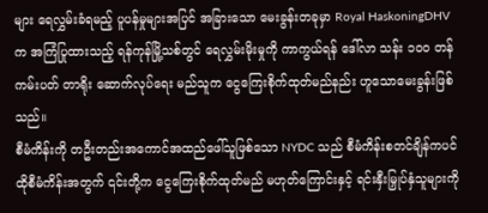များ ရေလွှမ်းခံရမည့် ပူပန်မှုများအပြင် အခြားသော မေးခွန်းတခုမှာ Royal HaskoningDHV က အကြံပြုထားသည့် ရန်ကုန်မြို့သစ်တွင် ရေလွှမ်းမိုးမှုကို ကာကွယ်ရန် ဒေါ်လာ သန်း ၁၀၀ တန် ကမ်းပတ် တာရိုး ဆောက်လုပ်ရေး မည်သူက ငွေကြေးစိုက်ထုတ်မည်နည်း ဟူသောမေးခွန်းဖြစ်သည်။
စီမံကိန်းကို တဦးတည်းအကောင်အထည်ဖေါ်သူဖြစ်သော NYDC သည် စီမံကိန်းစတင်ချိန်ကပင် ထိုစီမံကိန်းအတွက် ၎င်းတို့က ငွေကြေးစိုက်ထုတ်မည် မဟုတ်ကြောင်းနှင့် ရင်းနှီးမြှုပ်နှံသူများကို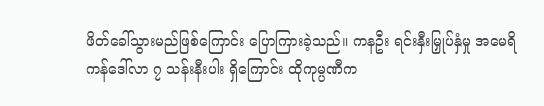ဖိတ်ခေါ်သွားမည်ဖြစ်ကြောင်း ပြောကြားခဲ့သည်။ ကနဦး ရင်းနှီးမြှုပ်နှံမှု အမေရိကန်ဒေါ်လာ ၇ သန်းနီးပါး ရှိကြောင်း ထိုကုမ္ပဏီက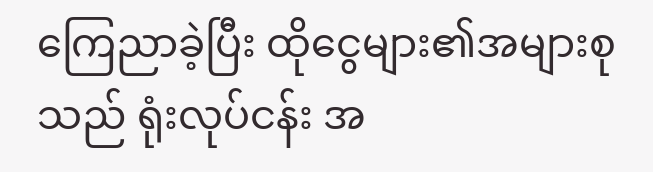ကြေညာခဲ့ပြီး ထိုငွေများ၏အများစုသည် ရုံးလုပ်ငန်း အ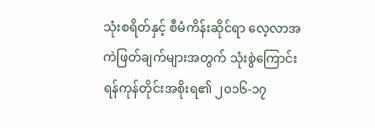သုံးစရိတ်နှင့် စီမံကိန်းဆိုင်ရာ လေ့လာအကဲဖြတ်ချက်များအတွက် သုံးစွဲကြောင်း ရန်ကုန်တိုင်းအစိုးရ၏ ၂၀၁၆-၁၇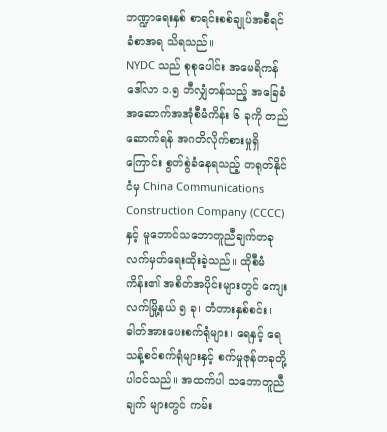ဘဏ္ဍာရေးနှစ် စာရင်းစစ်ချုပ်အစီရင်ခံစာအရ သိရသည်။
NYDC သည် စုစုပေါင်း အမေရိကန်ဒေါ်လာ ၁.၅ ဘီလျှံတန်သည့် အခြေခံအဆောက်အအုံစီမံကိန်း ၆ ခုကို တည်ဆောက်ရန် အဂတိလိုက်စားမှုရှိကြောင်း စွတ်စွဲခံနေရသည့် တရုတ်နိုင်ငံမှ China Communications Construction Company (CCCC) နှင့် မူဘောင်သဘောတူညီချက်တခု လက်မှတ်ရေးထိုးခဲ့သည်။ ထိုစီမံကိန်း၏ အစိတ်အပိုင်းများတွင် ကျေးလက်မြို့နယ် ၅ ခု၊ တံတားနှစ်စင်း၊ ဓါတ်အားပေးစက်ရုံများ၊ ရေနှင့် ရေသန့်စင်စက်ရုံများနှင့် စက်မှုဇုန်တခုတို့ပါဝင်သည်။ အထက်ပါ သဘောတူညီချက် များတွင် ကမ်း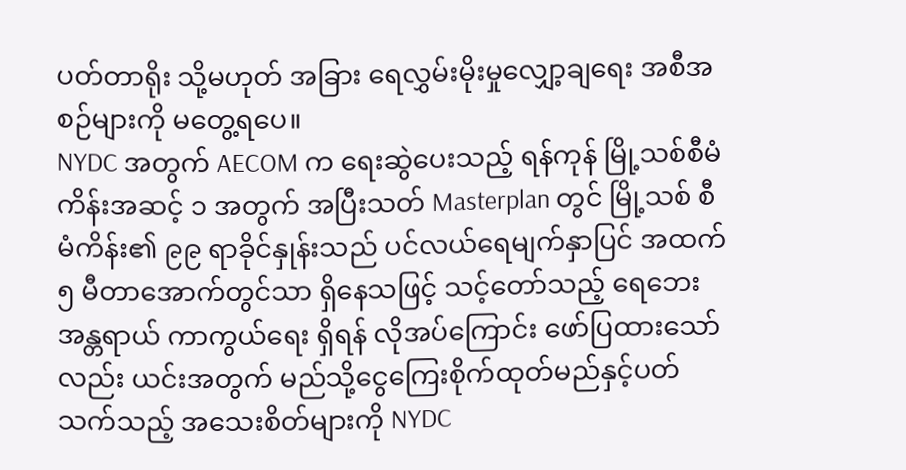ပတ်တာရိုး သို့မဟုတ် အခြား ရေလွှမ်းမိုးမှုလျှော့ချရေး အစီအစဉ်များကို မတွေ့ရပေ။
NYDC အတွက် AECOM က ရေးဆွဲပေးသည့် ရန်ကုန် မြို့သစ်စီမံကိန်းအဆင့် ၁ အတွက် အပြီးသတ် Masterplan တွင် မြို့သစ် စီမံကိန်း၏ ၉၉ ရာခိုင်နှုန်းသည် ပင်လယ်ရေမျက်နှာပြင် အထက် ၅ မီတာအောက်တွင်သာ ရှိနေသဖြင့် သင့်တော်သည့် ရေဘေးအန္တရာယ် ကာကွယ်ရေး ရှိရန် လိုအပ်ကြောင်း ဖော်ပြထားသော်လည်း ယင်းအတွက် မည်သို့ငွေကြေးစိုက်ထုတ်မည်နှင့်ပတ်သက်သည့် အသေးစိတ်များကို NYDC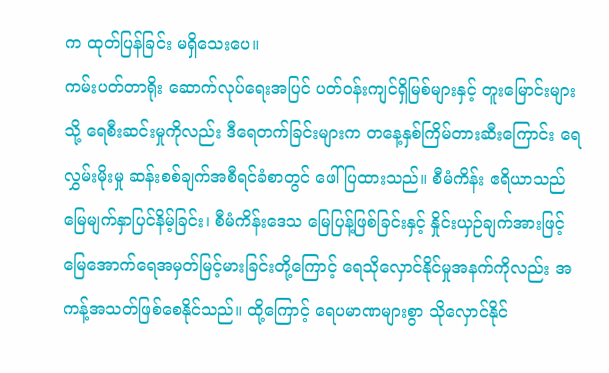က ထုတ်ပြန်ခြင်း မရှိသေးပေ။
ကမ်းပတ်တာရိုး ဆောက်လုပ်ရေးအပြင် ပတ်ဝန်းကျင်ရှိမြစ်များနှင့် တူးမြောင်းများသို့ ရေစီးဆင်းမှုကိုလည်း ဒီရေတက်ခြင်းများက တနေ့နှစ်ကြိမ်တားဆီးကြောင်း ရေလွှမ်းမိုးမှု ဆန်းစစ်ချက်အစီရင်ခံစာတွင် ဖေါ်ပြထားသည်။ စီမံကိန်း ဧရိယာသည် မြေမျက်နှာပြင်နိမ့်ခြင်း၊ စီမံကိန်းဒေသ မြေပြန့်ဖြစ်ခြင်းနှင့် နှိုင်းယှဉ်ချက်အားဖြင့် မြေအောက်ရေအမှတ်မြင့်မားခြင်းတို့ကြောင့် ရေသိုလှောင်နိုင်မှုအနက်ကိုလည်း အကန့်အသတ်ဖြစ်စေနိုင်သည်။ ထို့ကြောင့် ရေပမာဏများစွာ သိုလှောင်နိုင်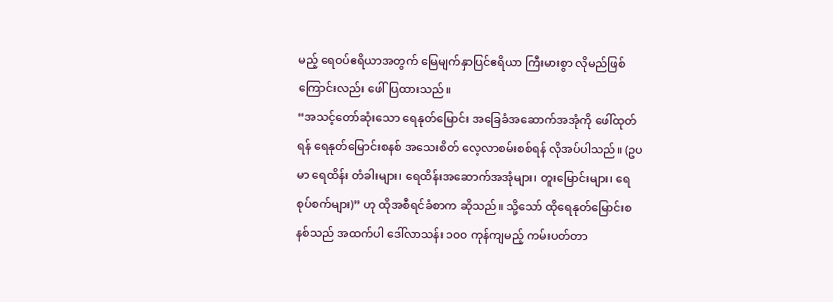မည့် ရေဝပ်ဧရိယာအတွက် မြေမျက်နှာပြင်ဧရိယာ ကြီးမားစွာ လိုမည်ဖြစ်ကြောင်းလည်း ဖေါ်ပြထားသည်။
“အသင့်တော်ဆုံးသော ရေနုတ်မြောင်း အခြေခံအဆောက်အအုံကို ဖေါ်ထုတ်ရန် ရေနုတ်မြောင်းစနစ် အသေးစိတ် လေ့လာစမ်းစစ်ရန် လိုအပ်ပါသည်။ (ဥပမာ ရေထိန်း တံခါးများ၊ ရေထိန်းအဆောက်အအုံများ၊ တူးမြောင်းများ၊ ရေစုပ်စက်များ)” ဟု ထိုအစီရင်ခံစာက ဆိုသည်။ သို့သော် ထိုရေနုတ်မြောင်းစနစ်သည် အထက်ပါ ဒေါ်လာသန်း ၁၀၀ ကုန်ကျမည့် ကမ်းပတ်တာ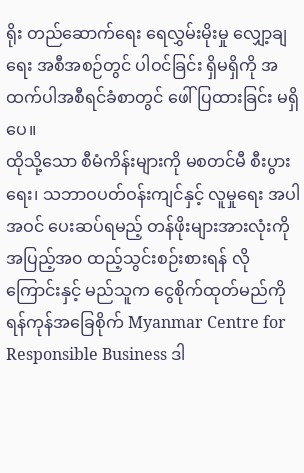ရိုး တည်ဆောက်ရေး ရေလွှမ်းမိုးမှု လျှော့ချရေး အစီအစဉ်တွင် ပါဝင်ခြင်း ရှိမရှိကို အထက်ပါအစီရင်ခံစာတွင် ဖေါ်ပြထားခြင်း မရှိပေ။
ထိုသို့သော စီမံကိန်းများကို မစတင်မီ စီးပွားရေး၊ သဘာဝပတ်ဝန်းကျင်နှင့် လူမှုရေး အပါအဝင် ပေးဆပ်ရမည့် တန်ဖိုးများအားလုံးကို အပြည့်အ၀ ထည့်သွင်းစဉ်းစားရန် လိုကြောင်းနှင့် မည်သူက ငွေစိုက်ထုတ်မည်ကို ရန်ကုန်အခြေစိုက် Myanmar Centre for Responsible Business ဒါ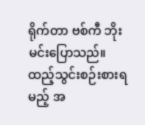ရိုက်တာ ဗစ်ကီ ဘိုးမင်းပြောသည်။
ထည့်သွင်းစဉ်းစားရမည့် အ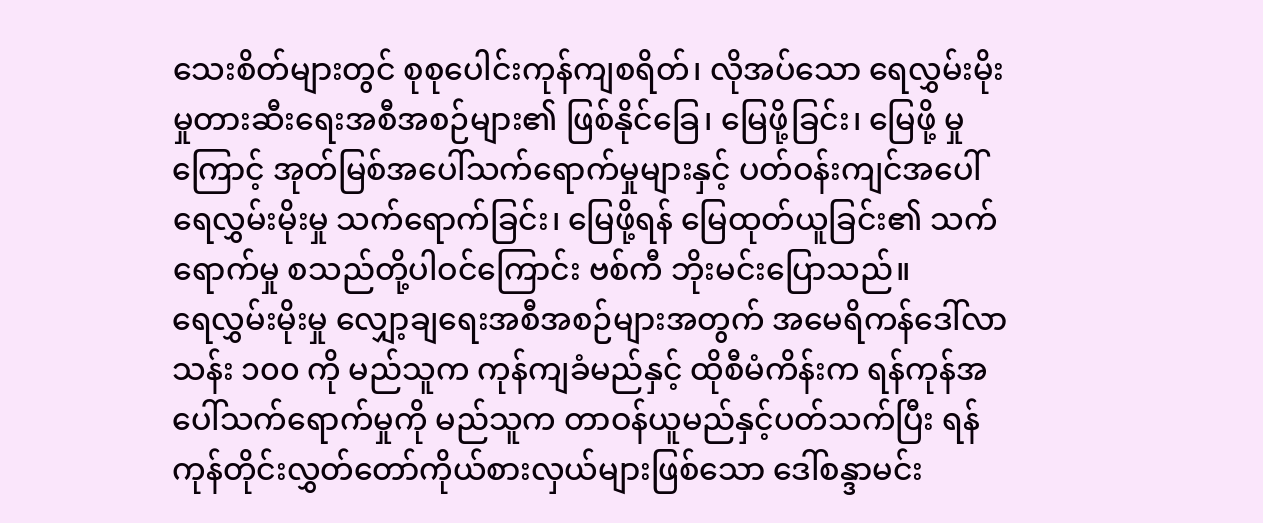သေးစိတ်များတွင် စုစုပေါင်းကုန်ကျစရိတ်၊ လိုအပ်သော ရေလွှမ်းမိုးမှုတားဆီးရေးအစီအစဉ်များ၏ ဖြစ်နိုင်ခြေ၊ မြေဖို့ခြင်း၊ မြေဖို့ မှုကြောင့် အုတ်မြစ်အပေါ်သက်ရောက်မှုများနှင့် ပတ်ဝန်းကျင်အပေါ် ရေလွှမ်းမိုးမှု သက်ရောက်ခြင်း၊ မြေဖို့ရန် မြေထုတ်ယူခြင်း၏ သက်ရောက်မှု စသည်တို့ပါဝင်ကြောင်း ဗစ်ကီ ဘိုးမင်းပြောသည်။
ရေလွှမ်းမိုးမှု လျှော့ချရေးအစီအစဉ်များအတွက် အမေရိကန်ဒေါ်လာ သန်း ၁၀၀ ကို မည်သူက ကုန်ကျခံမည်နှင့် ထိုစီမံကိန်းက ရန်ကုန်အပေါ်သက်ရောက်မှုကို မည်သူက တာဝန်ယူမည်နှင့်ပတ်သက်ပြီး ရန်ကုန်တိုင်းလွှတ်တော်ကိုယ်စားလှယ်များဖြစ်သော ဒေါ်စန္ဒာမင်း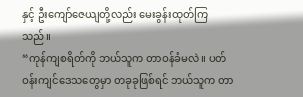နှင့် ဦးကျော်ဇေယျတို့လည်း မေးခွန်းထုတ်ကြသည်။
“ကုန်ကျစရိတ်ကို ဘယ်သူက တာဝန်ခံမလဲ။ ပတ်ဝန်းကျင်ဒေသတွေမှာ တခုခုဖြစ်ရင် ဘယ်သူက တာ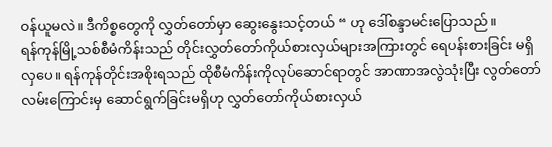ဝန်ယူမလဲ။ ဒီကိစ္စတွေကို လွှတ်တော်မှာ ဆွေးနွေးသင့်တယ် “ ဟု ဒေါ်စန္ဒာမင်းပြောသည်။
ရန်ကုန်မြို့သစ်စီမံကိန်းသည် တိုင်းလွှတ်တော်ကိုယ်စားလှယ်များအကြားတွင် ရေပန်းစားခြင်း မရှိလှပေ။ ရန်ကုန်တိုင်းအစိုးရသည် ထိုစီမံကိန်းကိုလုပ်ဆောင်ရာတွင် အာဏာအလွဲသုံးပြီး လွတ်တော်လမ်းကြောင်းမှ ဆောင်ရွက်ခြင်းမရှိဟု လွှတ်တော်ကိုယ်စားလှယ်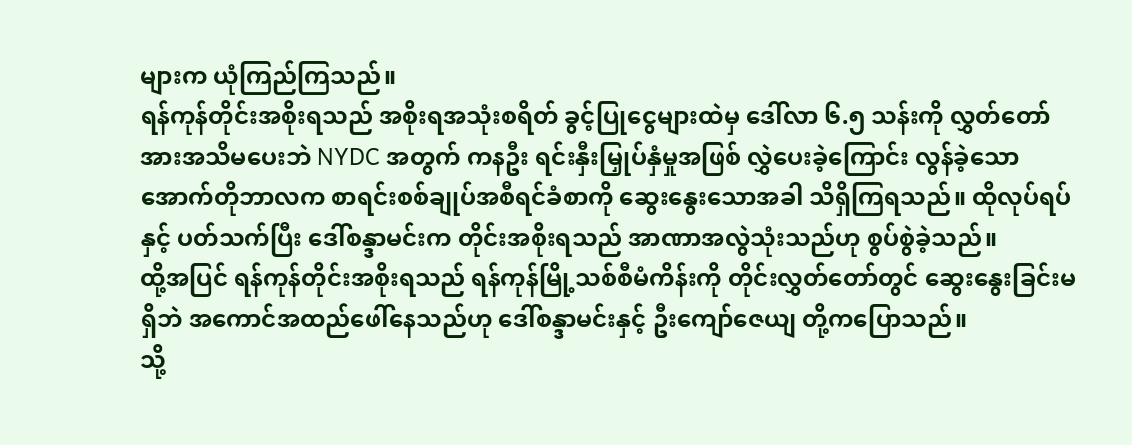များက ယုံကြည်ကြသည်။
ရန်ကုန်တိုင်းအစိုးရသည် အစိုးရအသုံးစရိတ် ခွင့်ပြုငွေများထဲမှ ဒေါ်လာ ၆.၅ သန်းကို လွှတ်တော်အားအသိမပေးဘဲ NYDC အတွက် ကနဦး ရင်းနှီးမြှုပ်နှံမှုအဖြစ် လွှဲပေးခဲ့ကြောင်း လွန်ခဲ့သော အောက်တိုဘာလက စာရင်းစစ်ချုပ်အစီရင်ခံစာကို ဆွေးနွေးသောအခါ သိရှိကြရသည်။ ထိုလုပ်ရပ်နှင့် ပတ်သက်ပြီး ဒေါ်စန္ဒာမင်းက တိုင်းအစိုးရသည် အာဏာအလွဲသုံးသည်ဟု စွပ်စွဲခဲ့သည်။
ထို့အပြင် ရန်ကုန်တိုင်းအစိုးရသည် ရန်ကုန်မြို့သစ်စီမံကိန်းကို တိုင်းလွှတ်တော်တွင် ဆွေးနွေးခြင်းမရှိဘဲ အကောင်အထည်ဖေါ်နေသည်ဟု ဒေါ်စန္ဒာမင်းနှင့် ဦးကျော်ဇေယျ တို့ကပြောသည်။
သို့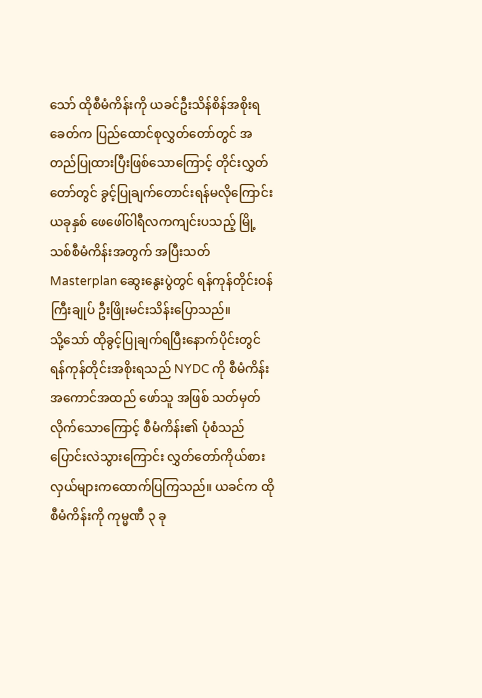သော် ထိုစီမံကိန်းကို ယခင်ဦးသိန်စိန်အစိုးရခေတ်က ပြည်ထောင်စုလွှတ်တော်တွင် အတည်ပြုထားပြီးဖြစ်သောကြောင့် တိုင်းလွှတ်တော်တွင် ခွင့်ပြုချက်တောင်းရန်မလိုကြောင်း ယခုနှစ် ဖေဖေါ်ဝါရီလကကျင်းပသည့် မြို့သစ်စီမံကိန်းအတွက် အပြီးသတ် Masterplan ဆွေးနွေးပွဲတွင် ရန်ကုန်တိုင်းဝန်ကြီးချုပ် ဦးဖြိုးမင်းသိန်းပြောသည်။
သို့သော် ထိုခွင့်ပြုချက်ရပြီးနောက်ပိုင်းတွင် ရန်ကုန်တိုင်းအစိုးရသည် NYDC ကို စီမံကိန်း အကောင်အထည် ဖော်သူ အဖြစ် သတ်မှတ်လိုက်သောကြောင့် စီမံကိန်း၏ ပုံစံသည်ပြောင်းလဲသွားကြောင်း လွှတ်တော်ကိုယ်စားလှယ်များကထောက်ပြကြသည်။ ယခင်က ထိုစီမံကိန်းကို ကုမ္မဏီ ၃ ခု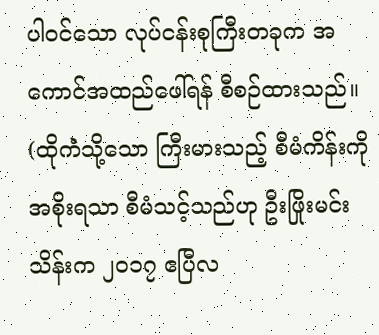ပါဝင်သော လုပ်ငန်းစုကြီးတခုက အကောင်အထည်ဖေါ်ရန် စီစဉ်ထားသည်။ (ထိုကဲံသို့သော ကြီးမားသည့် စီမံကိန်းကို အစိုးရသာ စီမံသင့်သည်ဟု ဦးဖြိုးမင်းသိန်းက ၂၀၁၇ ဧပြီလ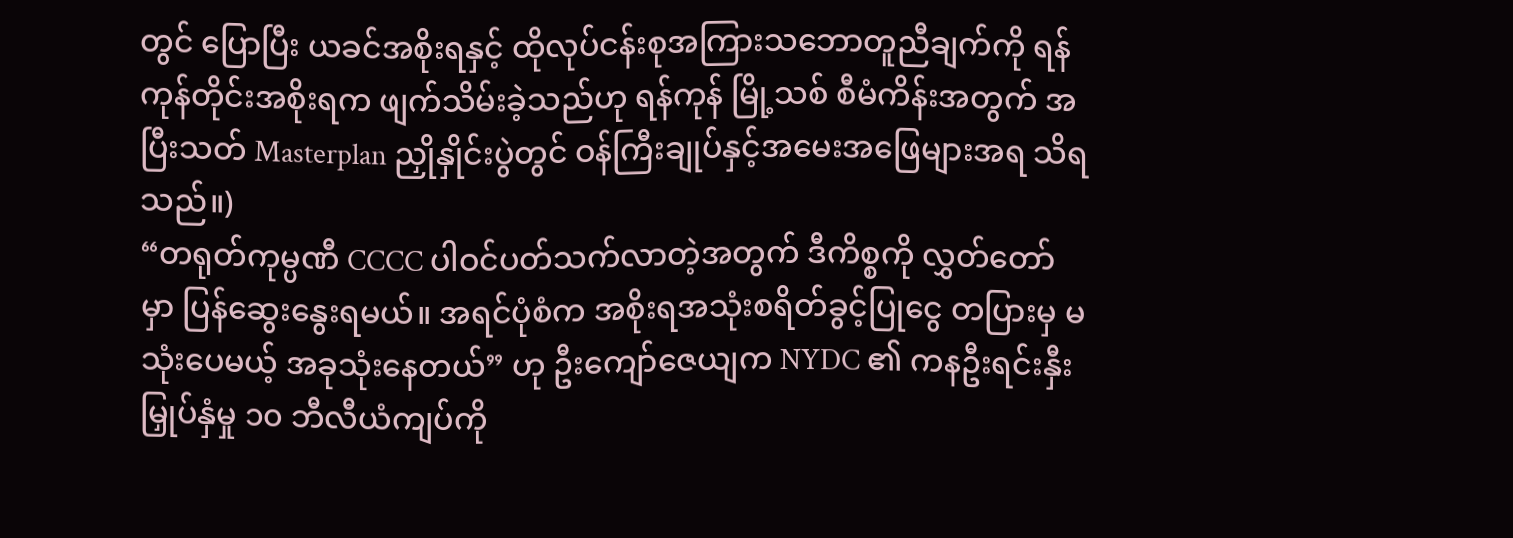တွင် ပြောပြီး ယခင်အစိုးရနှင့် ထိုလုပ်ငန်းစုအကြားသဘောတူညီချက်ကို ရန်ကုန်တိုင်းအစိုးရက ဖျက်သိမ်းခဲ့သည်ဟု ရန်ကုန် မြို့သစ် စီမံကိန်းအတွက် အပြီးသတ် Masterplan ညှိုနှိုင်းပွဲတွင် ဝန်ကြီးချုပ်နှင့်အမေးအဖြေများအရ သိရသည်။)
“တရုတ်ကုမ္ပဏီ CCCC ပါဝင်ပတ်သက်လာတဲ့အတွက် ဒီကိစ္စကို လွှတ်တော်မှာ ပြန်ဆွေးနွေးရမယ်။ အရင်ပုံစံက အစိုးရအသုံးစရိတ်ခွင့်ပြုငွေ တပြားမှ မသုံးပေမယ့် အခုသုံးနေတယ်” ဟု ဦးကျော်ဇေယျက NYDC ၏ ကနဦးရင်းနှီးမြှုပ်နှံမှု ၁၀ ဘီလီယံကျပ်ကို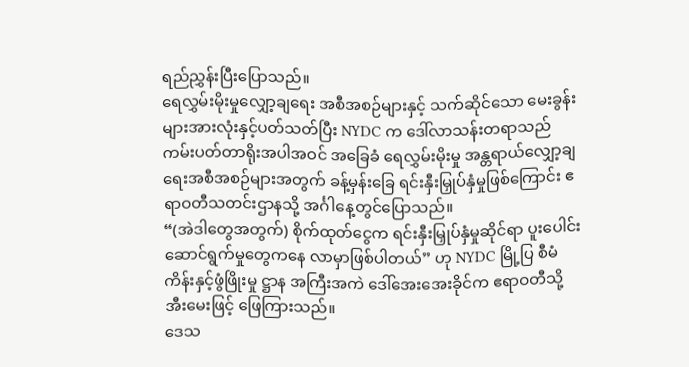ရည်ညွှန်းပြီးပြောသည်။
ရေလွှမ်းမိုးမှုလျှော့ချရေး အစီအစဉ်များနှင့် သက်ဆိုင်သော မေးခွန်းများအားလုံးနှင့်ပတ်သတ်ပြီး NYDC က ဒေါ်လာသန်းတရာသည် ကမ်းပတ်တာရိုးအပါအဝင် အခြေခံ ရေလွှမ်းမိုးမှု အန္တရာယ်လျှော့ချရေးအစီအစဉ်များအတွက် ခန့်မှန်းခြေ ရင်းနှီးမြှုပ်နှံမှုဖြစ်ကြောင်း ဧရာဝတီသတင်းဌာနသို့ အင်္ဂါနေ့တွင်ပြောသည်။
“(အဲဒါတွေအတွက်) စိုက်ထုတ်ငွေက ရင်းနှီးမြှုပ်နှံမှုဆိုင်ရာ ပူးပေါင်းဆောင်ရွက်မှုတွေကနေ လာမှာဖြစ်ပါတယ်” ဟု NYDC မြို့ပြ စီမံကိန်းနှင့်ဖွံဖြိုးမှု ဋ္ဌာန အကြီးအကဲ ဒေါ်အေးအေးခိုင်က ဧရာဝတီသို့ အီးမေးဖြင့် ဖြေကြားသည်။
ဒေသ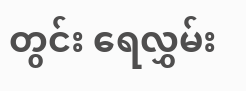တွင်း ရေလွှမ်း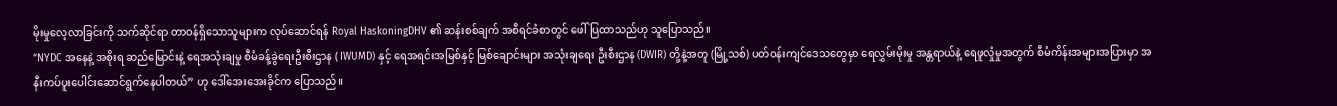မိုးမှုလေ့လာခြင်းကို သက်ဆိုင်ရာ တာဝန်ရှိသောသူများက လုပ်ဆောင်ရန် Royal HaskoningDHV ၏ ဆန်းစစ်ချက် အစီရင်ခံစာတွင် ဖေါ်ပြထာသည်ဟု သူပြောသည်။
“NYDC အနေနဲ့ အစိုးရ ဆည်မြောင်းနဲ့ ရေအသုံးချမှု စီမံခန့်ခွဲရေးဦးစီးဌာန ( IWUMD) နှင့် ရေအရင်းအမြစ်နှင့် မြစ်ချောင်းများ အသုံးချရေး ဦးစီးဌာန (DWIR) တို့နဲ့အတူ (မြို့သစ်) ပတ်ဝန်းကျင်ဒေသတွေမှာ ရေလွှမ်းမိုးမှု အန္တရာယ်နဲ့ ရေဖူလှုံမှုအတွက် စီမံကိန်းအများအပြားမှာ အနီးကပ်ပူးပေါင်းဆောင်ရွက်နေပါတယ်” ဟု ဒေါ်အေးအေးခိုင်က ပြောသည်။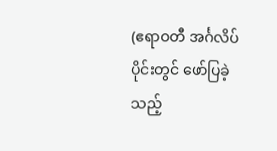(ဧရာဝတီ အင်္ဂလိပ်ပိုင်းတွင် ဖော်ပြခဲ့သည့်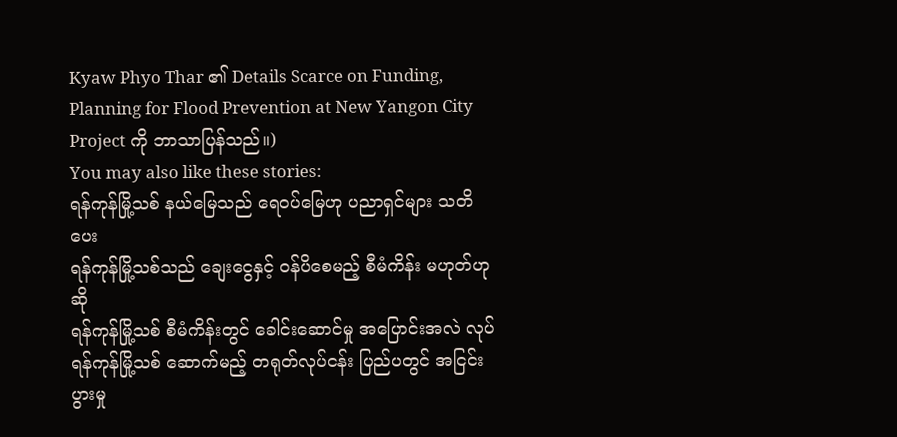Kyaw Phyo Thar ၏ Details Scarce on Funding, Planning for Flood Prevention at New Yangon City Project ကို ဘာသာပြန်သည်။)
You may also like these stories:
ရန်ကုန်မြို့သစ် နယ်မြေသည် ရေဝပ်မြေဟု ပညာရှင်များ သတိပေး
ရန်ကုန်မြို့သစ်သည် ချေးငွေနှင့် ဝန်ပိစေမည့် စီမံကိန်း မဟုတ်ဟု ဆို
ရန်ကုန်မြို့သစ် စီမံကိန်းတွင် ခေါင်းဆောင်မှု အပြောင်းအလဲ လုပ်
ရန်ကုန်မြို့သစ် ဆောက်မည့် တရုတ်လုပ်ငန်း ပြည်ပတွင် အငြင်းပွားမှု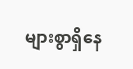များစွာရှိနေ